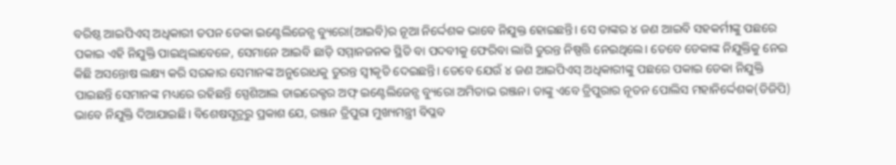ବରିଷ୍ଠ ଆଇପିଏସ୍ ଅଧିକାରୀ ତପନ ଡେକା ଇଣ୍ଟେଲିଜେନ୍ସ ବ୍ୟୁରୋ(ଆଇବି)ର ନୂଆ ନିର୍ଦ୍ଦେଶକ ଭାବେ ନିଯୁକ୍ତ ହୋଇଛନ୍ତି। ସେ ତାଙ୍କର ୪ ଜଣ ଆଇବି ସହକର୍ମୀଙ୍କୁ ପଛରେ ପକାଇ ଏହି ନିଯୁକ୍ତି ପାଇଥିଲାବେଳେ, ସେମାନେ ଆଇବି ଛାଡ଼ି ସମ୍ମାନଜନକ ସ୍ଥିତି ବା ପଦବୀକୁ ଫେରିବା ଲାଗି ତୁରନ୍ତ ନିଷ୍ପତ୍ତି ନେଇଥିଲେ। ତେବେ ଡେକାଙ୍କ ନିଯୁକ୍ତିକୁ ନେଇ କିଛି ଅସନ୍ତୋଷ ଲକ୍ଷ୍ୟ କରି ସରକାର ସେମାନଙ୍କ ଅନୁରୋଧକୁ ତୁରନ୍ତ ସ୍ବୀକୃତି ଦେଇଛନ୍ତି। ତେବେ ଯେଉଁ ୪ ଜଣ ଆଇପିଏସ୍ ଅଧିକାରୀଙ୍କୁ ପଛରେ ପକାଇ ଡେକା ନିଯୁକ୍ତି ପାଇଛନ୍ତି ସେମାନଙ୍କ ମଧ୍ୟରେ ରହିଛନ୍ତି ସ୍ପେଶିଆଲ ଡାଇରେକ୍ଟର ଅଫ୍ ଇଣ୍ଟେଲିଜେନ୍ସ ବ୍ୟୁରୋ ଅମିତାଭ ରଞ୍ଜନ। ତାଙ୍କୁ ଏବେ ତ୍ରିପୁରାର ନୂତନ ପୋଲିସ ମହାନିର୍ଦ୍ଦେଶକ(ଡିଜିପି) ଭାବେ ନିଯୁକ୍ତି ଦିଆଯାଇଛି। ବିଶେଷସୂତ୍ରରୁ ପ୍ରକାଶ ଯେ, ରଞ୍ଜନ ତ୍ରିପୁରା ମୁଖ୍ୟମନ୍ତ୍ରୀ ବିପ୍ଳବ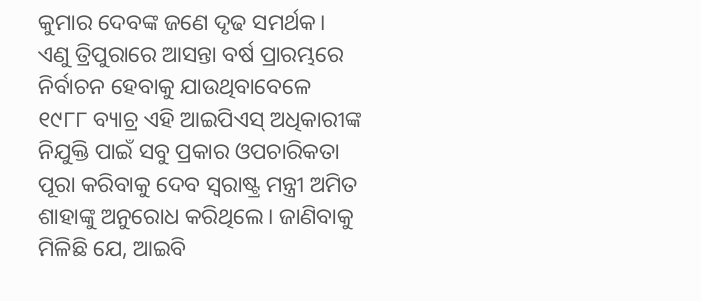କୁମାର ଦେବଙ୍କ ଜଣେ ଦୃଢ ସମର୍ଥକ। ଏଣୁ ତ୍ରିପୁରାରେ ଆସନ୍ତା ବର୍ଷ ପ୍ରାରମ୍ଭରେ ନିର୍ବାଚନ ହେବାକୁ ଯାଉଥିବାବେଳେ ୧୯୮୮ ବ୍ୟାଚ୍ର ଏହି ଆଇପିଏସ୍ ଅଧିକାରୀଙ୍କ ନିଯୁକ୍ତି ପାଇଁ ସବୁ ପ୍ରକାର ଓପଚାରିକତା ପୂରା କରିବାକୁ ଦେବ ସ୍ବରାଷ୍ଟ୍ର ମନ୍ତ୍ରୀ ଅମିତ ଶାହାଙ୍କୁ ଅନୁରୋଧ କରିଥିଲେ। ଜାଣିବାକୁ ମିଳିଛି ଯେ, ଆଇବି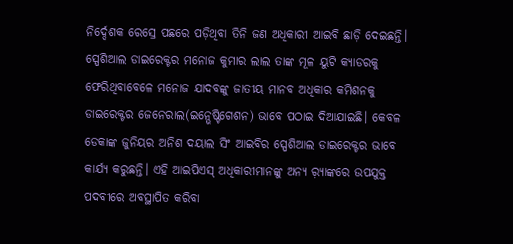ନିର୍ଦ୍ଦେଶକ ରେସ୍ରେ ପଛରେ ପଡ଼ିଥିବା ତିନି ଜଣ ଅଧିକାରୀ ଆଇବି ଛାଡ଼ି ଦେଇଛନ୍ତି। ସ୍ପେଶିଆଲ ଡାଇରେକ୍ଟର ମନୋଜ କୁମାର ଲାଲ ତାଙ୍କ ମୂଳ ୟୁଟି କ୍ୟାଡରକୁ ଫେରିଥିବାବେଳେ ମନୋଜ ଯାଦବଙ୍କୁ ଜାତୀୟ ମାନବ ଅଧିକାର କମିଶନକୁ ଡାଇରେକ୍ଟର ଜେନେରାଲ(ଇନ୍ଭେଷ୍ଟିଗେଶନ) ଭାବେ ପଠାଇ ଦିଆଯାଇଛି। କେବଳ ଡେକାଙ୍କ ଜୁନିୟର ଅନିଶ ଦୟାଲ ସିଂ ଆଇବିର ସ୍ପେଶିଆଲ ଡାଇରେକ୍ଟର ଭାବେ କାର୍ଯ୍ୟ କରୁଛନ୍ତି। ଏହି ଆଇପିଏସ୍ ଅଧିକାରୀମାନଙ୍କୁ ଅନ୍ୟ ର଼୍ୟାଙ୍କରେ ଉପଯୁକ୍ତ ପଦବୀରେ ଅବସ୍ଥାପିତ କରିବା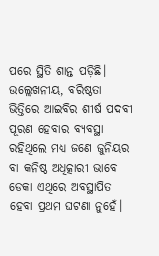ପରେ ସ୍ଥିତି ଶାନ୍ତ ପଡ଼ିଛି। ଉଲ୍ଲେଖନୀୟ, ବରିଷ୍ଠତା ଭିତ୍ତିରେ ଆଇବିର ଶୀର୍ଷ ପଦବୀ ପୂରଣ ହେବାର ବ୍ୟବସ୍ଥା ରହିଥିଲେ ମଧ୍ୟ ଜଣେ ଜୁନିୟର ବା କନିଷ୍ଠ ଅଧିତ୍କାରୀ ଭାବେ ଡେକା ଏଥିରେ ଅବସ୍ଥାପିତ ହେବା ପ୍ରଥମ ଘଟଣା ନୁହେଁ।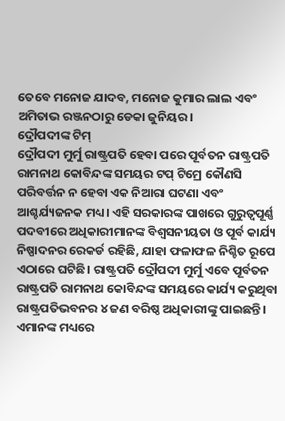ତେବେ ମନୋଜ ଯାଦବ, ମନୋଜ କୁମାର ଲାଲ ଏବଂ ଅମିତାଭ ରଞ୍ଜନଠାରୁ ଡେକା ଜୁନିୟର।
ଦ୍ରୌପଦୀଙ୍କ ଟିମ୍
ଦ୍ରୌପଦୀ ମୁର୍ମୁ ରାଷ୍ଟ୍ରପତି ହେବା ପରେ ପୂର୍ବତନ ରାଷ୍ଟ୍ରପତି ରାମନାଥ କୋବିନ୍ଦଙ୍କ ସମୟର ଟପ୍ ଟିମ୍ରେ କୌଣସି ପରିବର୍ତ୍ତନ ନ ହେବା ଏକ ନିଆରା ଘଟଣା ଏବଂ ଆଶ୍ଚର୍ଯ୍ୟଜନକ ମଧ୍ୟ। ଏହି ସରକାରଙ୍କ ପାଖରେ ଗୁରୁତ୍ୱପୂର୍ଣ୍ଣ ପଦବୀରେ ଅଧିକାରୀମାନଙ୍କ ବିଶ୍ୱସନୀୟତା ଓ ପୂର୍ବ କାର୍ଯ୍ୟ ନିଷ୍ପାଦନର ରେକର୍ଡ ରହିଛି, ଯାହା ଫଳାଫଳ ନିଶ୍ଚିତ ରୂପେ ଏଠାରେ ଘଟିଛି। ରାଷ୍ଟ୍ରପତି ଦ୍ରୌପଦୀ ମୁର୍ମୁ ଏବେ ପୂର୍ବତନ ରାଷ୍ଟ୍ରପତି ରାମନାଥ କୋବିନ୍ଦଙ୍କ ସମୟରେ କାର୍ଯ୍ୟ କରୁଥିବା ରାଷ୍ଟ୍ରପତିଭବନର ୪ ଜଣ ବରିଷ୍ଠ ଅଧିକାରୀଙ୍କୁ ପାଇଛନ୍ତି। ଏମାନଙ୍କ ମଧ୍ୟରେ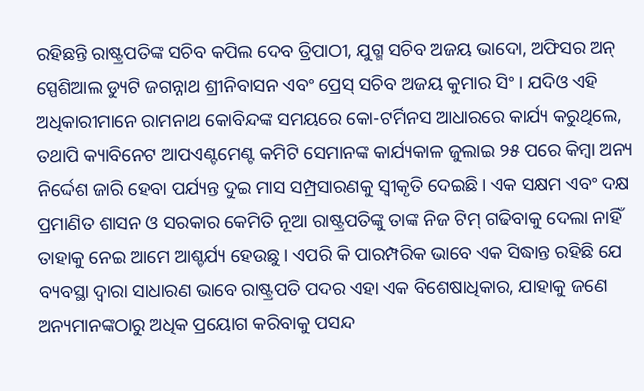ରହିଛନ୍ତି ରାଷ୍ଟ୍ରପତିଙ୍କ ସଚିବ କପିଲ ଦେବ ତ୍ରିପାଠୀ, ଯୁଗ୍ମ ସଚିବ ଅଜୟ ଭାଦୋ, ଅଫିସର ଅନ୍ ସ୍ପେଶିଆଲ ଡ୍ୟୁଟି ଜଗନ୍ନାଥ ଶ୍ରୀନିବାସନ ଏବଂ ପ୍ରେସ୍ ସଚିବ ଅଜୟ କୁମାର ସିଂ। ଯଦିଓ ଏହି ଅଧିକାରୀମାନେ ରାମନାଥ କୋବିନ୍ଦଙ୍କ ସମୟରେ କୋ-ଟର୍ମିନସ ଆଧାରରେ କାର୍ଯ୍ୟ କରୁଥିଲେ, ତଥାପି କ୍ୟାବିନେଟ ଆପଏଣ୍ଟମେଣ୍ଟ କମିଟି ସେମାନଙ୍କ କାର୍ଯ୍ୟକାଳ ଜୁଲାଇ ୨୫ ପରେ କିମ୍ବା ଅନ୍ୟ ନିର୍ଦ୍ଦେଶ ଜାରି ହେବା ପର୍ଯ୍ୟନ୍ତ ଦୁଇ ମାସ ସମ୍ପ୍ରସାରଣକୁ ସ୍ବୀକୃତି ଦେଇଛି। ଏକ ସକ୍ଷମ ଏବଂ ଦକ୍ଷ ପ୍ରମାଣିତ ଶାସନ ଓ ସରକାର କେମିତି ନୂଆ ରାଷ୍ଟ୍ରପତିଙ୍କୁ ତାଙ୍କ ନିଜ ଟିମ୍ ଗଢିବାକୁ ଦେଲା ନାହିଁ ତାହାକୁ ନେଇ ଆମେ ଆଶ୍ଚର୍ଯ୍ୟ ହେଉଛୁ। ଏପରି କି ପାରମ୍ପରିକ ଭାବେ ଏକ ସିଦ୍ଧାନ୍ତ ରହିଛି ଯେ ବ୍ୟବସ୍ଥା ଦ୍ୱାରା ସାଧାରଣ ଭାବେ ରାଷ୍ଟ୍ରପତି ପଦର ଏହା ଏକ ବିଶେଷାଧିକାର, ଯାହାକୁ ଜଣେ ଅନ୍ୟମାନଙ୍କଠାରୁ ଅଧିକ ପ୍ରୟୋଗ କରିବାକୁ ପସନ୍ଦ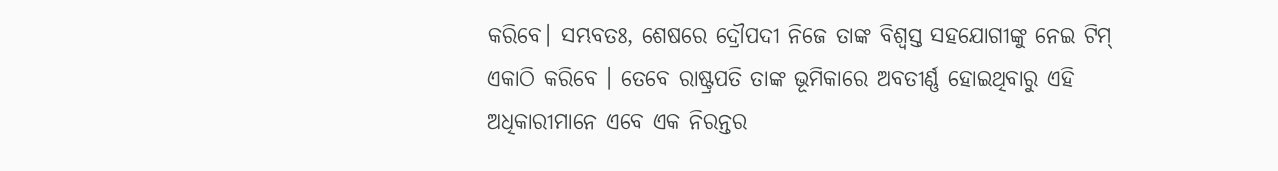କରିବେ। ସମ୍ଭବତଃ, ଶେଷରେ ଦ୍ରୌପଦୀ ନିଜେ ତାଙ୍କ ବିଶ୍ୱସ୍ତ ସହଯୋଗୀଙ୍କୁ ନେଇ ଟିମ୍ ଏକାଠି କରିବେ । ତେବେ ରାଷ୍ଟ୍ରପତି ତାଙ୍କ ଭୂମିକାରେ ଅବତୀର୍ଣ୍ଣ ହୋଇଥିବାରୁ ଏହି ଅଧିକାରୀମାନେ ଏବେ ଏକ ନିରନ୍ତର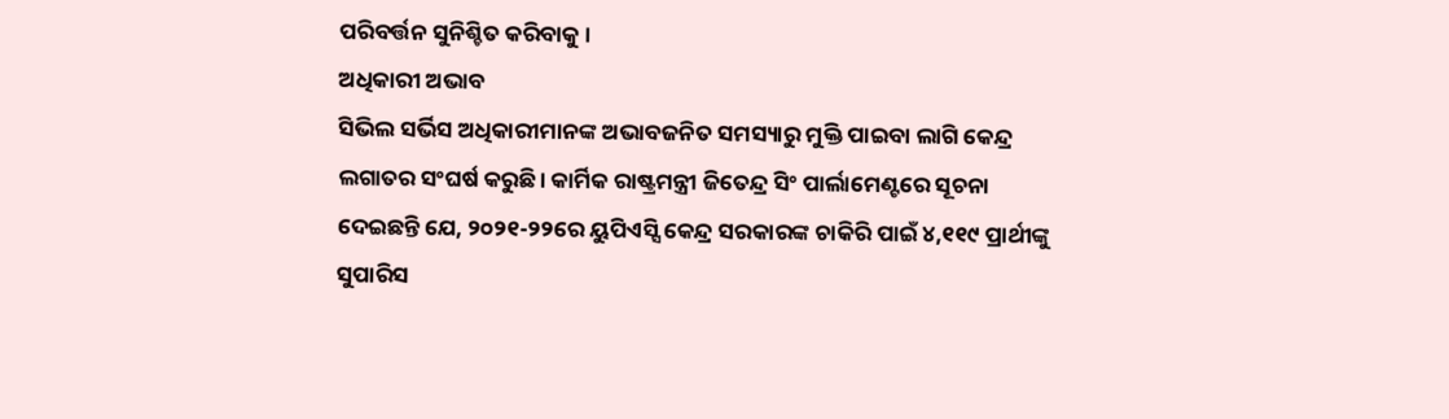ପରିବର୍ତ୍ତନ ସୁନିଶ୍ଚିତ କରିବାକୁ ।
ଅଧିକାରୀ ଅଭାବ
ସିଭିଲ ସର୍ଭିସ ଅଧିକାରୀମାନଙ୍କ ଅଭାବଜନିତ ସମସ୍ୟାରୁ ମୁକ୍ତି ପାଇବା ଲାଗି କେନ୍ଦ୍ର ଲଗାତର ସଂଘର୍ଷ କରୁଛି। କାର୍ମିକ ରାଷ୍ଟ୍ରମନ୍ତ୍ରୀ ଜିତେନ୍ଦ୍ର ସିଂ ପାର୍ଲାମେଣ୍ଟରେ ସୂଚନା ଦେଇଛନ୍ତି ଯେ, ୨୦୨୧-୨୨ରେ ୟୁପିଏସ୍ସି କେନ୍ଦ୍ର ସରକାରଙ୍କ ଚାକିରି ପାଇଁ ୪,୧୧୯ ପ୍ରାର୍ଥୀଙ୍କୁ ସୁପାରିସ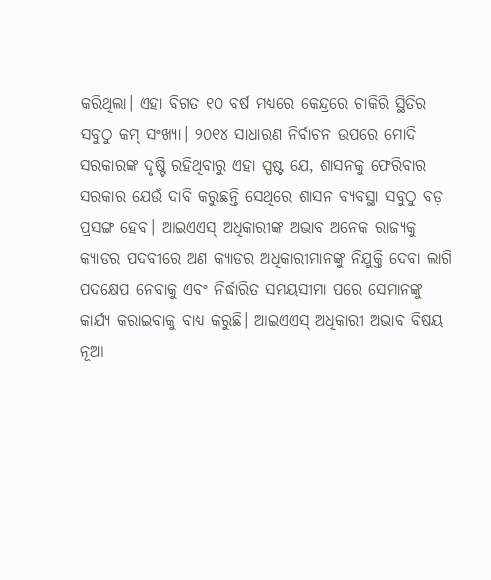କରିଥିଲା। ଏହା ବିଗତ ୧୦ ବର୍ଷ ମଧ୍ୟରେ କେନ୍ଦ୍ରରେ ଚାକିରି ସ୍ଥିତିର ସବୁଠୁ କମ୍ ସଂଖ୍ୟା। ୨୦୧୪ ସାଧାରଣ ନିର୍ବାଚନ ଉପରେ ମୋଦି ସରକାରଙ୍କ ଦୃଷ୍ଟି ରହିଥିବାରୁ ଏହା ସ୍ପଷ୍ଟ ଯେ, ଶାସନକୁ ଫେରିବାର ସରକାର ଯେଉଁ ଦାବି କରୁଛନ୍ତି ସେଥିରେ ଶାସନ ବ୍ୟବସ୍ଥା ସବୁଠୁ ବଡ଼ ପ୍ରସଙ୍ଗ ହେବ। ଆଇଏଏସ୍ ଅଧିକାରୀଙ୍କ ଅଭାବ ଅନେକ ରାଜ୍ୟକୁ କ୍ୟାଡର ପଦବୀରେ ଅଣ କ୍ୟାଡର ଅଧିକାରୀମାନଙ୍କୁ ନିଯୁକ୍ତି ଦେବା ଲାଗି ପଦକ୍ଷେପ ନେବାକୁ ଏବଂ ନିର୍ଦ୍ଧାରିତ ସମୟସୀମା ପରେ ସେମାନଙ୍କୁ କାର୍ଯ୍ୟ କରାଇବାକୁ ବାଧ୍ୟ କରୁଛି। ଆଇଏଏସ୍ ଅଧିକାରୀ ଅଭାବ ବିଷୟ ନୂଆ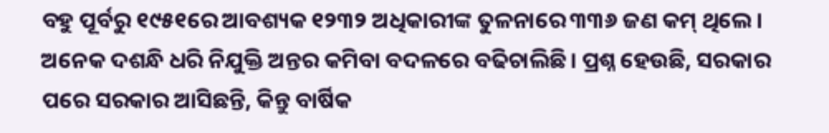ବହୁ ପୂର୍ବରୁ ୧୯୫୧ରେ ଆବଶ୍ୟକ ୧୨୩୨ ଅଧିକାରୀଙ୍କ ତୁଳନାରେ ୩୩୬ ଜଣ କମ୍ ଥିଲେ। ଅନେକ ଦଶନ୍ଧି ଧରି ନିଯୁକ୍ତି ଅନ୍ତର କମିବା ବଦଳରେ ବଢିଚାଲିଛି। ପ୍ରଶ୍ନ ହେଉଛି, ସରକାର ପରେ ସରକାର ଆସିଛନ୍ତି, କିନ୍ତୁ ବାର୍ଷିକ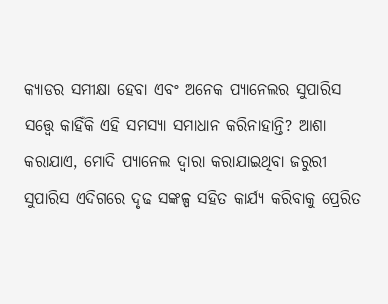କ୍ୟାଡର ସମୀକ୍ଷା ହେବା ଏବଂ ଅନେକ ପ୍ୟାନେଲର ସୁପାରିସ ସତ୍ତ୍ୱେ କାହିଁକି ଏହି ସମସ୍ୟା ସମାଧାନ କରିନାହାନ୍ତି? ଆଶା କରାଯାଏ, ମୋଦି ପ୍ୟାନେଲ ଦ୍ୱାରା କରାଯାଇଥିବା ଜରୁରୀ ସୁପାରିସ ଏଦିଗରେ ଦୃଢ ସଙ୍କଳ୍ପ ସହିତ କାର୍ଯ୍ୟ କରିବାକୁ ପ୍ରେରିତ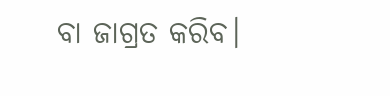ବା ଜାଗ୍ରତ କରିବ।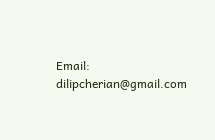Email: dilipcherian@gmail.com